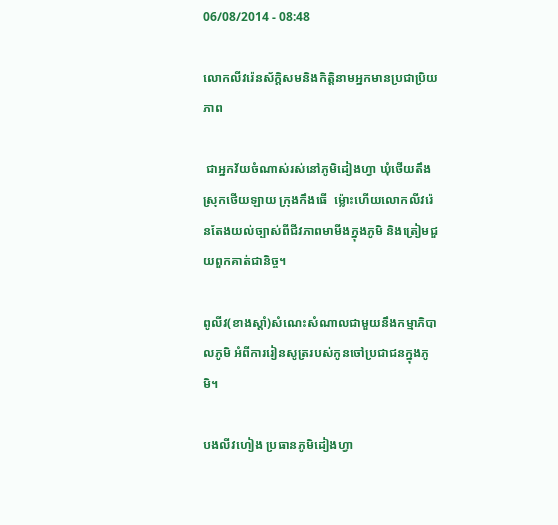06/08/2014 - 08:48

លោកលីវរ៉េនស័ក្តិសមនិងកិត្តិនាមអ្នកមានប្រជាប្រិយភាព

 ជាអ្នកវ័យចំណាស់រស់នៅភូមិដៀងហ្វា ឃុំថើយតឹង ស្រុកថើយឡាយ ក្រុងកឹងធើ  ម្ល៉ោះហើយលោកលីវរ៉េនតែងយល់ច្បាស់ពីជីវភាពមាមីងក្នុងភូមិ និងត្រៀមជួយពួកគាត់ជានិច្ច។

ពូលីវ(ខាងស្តាំ)សំណេះសំណាលជាមួយនឹងកម្មាភិបាលភូមិ អំពីការរៀនសូត្ររបស់កូនចៅប្រជាជនក្នុងភូមិ។

បងលីវហៀង ប្រធានភូមិដៀងហ្វា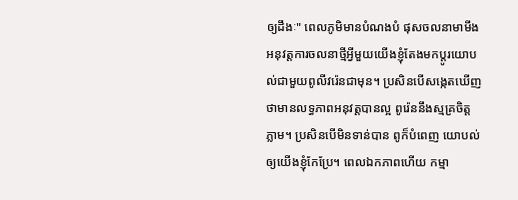ឲ្យដឹងៈ" ពេលភូមិមានបំណងបំ ផុសចលនាមាមីងអនុវត្តការចលនាថ្មីអ្វីមួយយើងខ្ញុំតែងមកប្តូរយោបល់ជាមួយពូលីវរ៉េនជាមុន។ ប្រសិនបើសង្កេតឃើញថាមានលទ្ធភាពអនុវត្តបានល្អ ពូរ៉េននឹងស្មគ្រចិត្តភ្លាម។ ប្រសិនបើមិនទាន់បាន ពូក៏បំពេញ យោបល់ឲ្យយើងខ្ញុំកែប្រែ។ ពេលឯកភាពហើយ កម្មា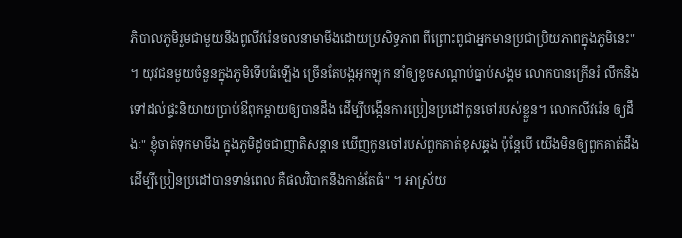ភិបាលភូមិរួមជាមួយនឹងពូលីវរ៉េនចលនាមាមីងដោយប្រសិទ្ធភាព ពីព្រោះពូជាអ្នកមានប្រជាប្រិយភាពក្នុងភូមិនេះ" ។ យុវជនមួយចំនួនក្នុងភូមិទើបធំឡើង ច្រើនតែបង្កអុកឡុក នាំឲ្យខូចសណ្តាប់ធ្នាប់សង្គម លោកបានក្រើនរំ លឹកនិងទៅដល់ផ្ទះនិយាយប្រាប់ឳពុកម្តាយឲ្យបានដឹង ដើម្បីបង្កើនការប្រៀនប្រដៅកូនចៅរបស់ខ្លួន។ លោកលីវរ៉េន ឲ្យដឹងៈ" ខ្ញុំចាត់ទុកមាមីង ក្នុងភូមិដូចជាញាតិសន្តាន ឃើញកូនចៅរបស់ពួកគាត់ខុសឆ្គង ប៉ុន្តែបើ យើងមិនឲ្យពួកគាត់ដឹងដើម្បីប្រៀនប្រដៅបានទាន់ពេល គឺផលវិបាកនឹងកាន់តែធំ" ។ អាស្រ័យ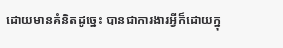ដោយមានគំនិតដូច្នេះ បានជាការងារអ្វីក៏ដោយក្នុ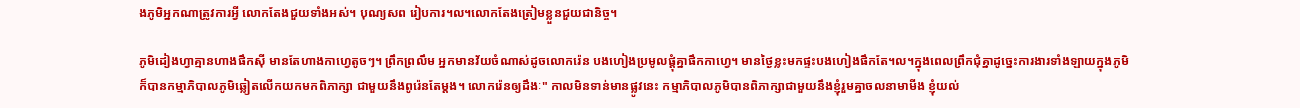ងភូមិអ្នកណាត្រូវការអ្វី លោកតែងជួយទាំងអស់។ បុណ្យសព រៀបការ។ល។លោកតែងត្រៀមខ្លួនជួយជានិច្ច។

ភូមិដៀងហ្វាគ្មានហាងផឹកស៊ី មានតែហាងកាហ្វេតូចៗ។ ព្រឹកព្រលឹម អ្នកមានវ័យចំណាស់ដូចលោករ៉េន បងហៀងប្រមូលផ្តុំគ្នាផឹកកាហ្វេ។ មានថ្ងៃខ្លះមកផ្ទះបងហៀងផឹកតែ។ល។ក្នុងពេលព្រឹកជុំគ្នាដូច្នេះការងារទាំងឡាយក្នុងភូមិ ក៏បានកម្មាភិបាលភូមិឆ្លៀតលើកយកមកពិភាក្សា ជាមួយនឹងពូរ៉េនតែម្តង។ លោករ៉េនឲ្យដឹងៈ" កាលមិនទាន់មានផ្លូវនេះ កម្មាភិបាលភូមិបានពិភាក្សាជាមួយនឹងខ្ញុំរួមគ្នាចលនាមាមីង ខ្ញុំយល់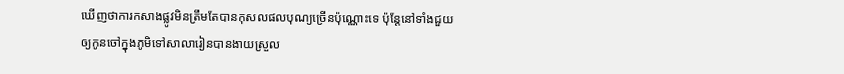ឃើញថាការកសាងផ្លូវមិនត្រឹមតែបានកុសលផលបុណ្យច្រើនប៉ុណ្ណោះទេ ប៉ុន្តែនៅទាំងជួយឲ្យកូនចៅក្នុងភូមិទៅសាលារៀនបានងាយស្រួល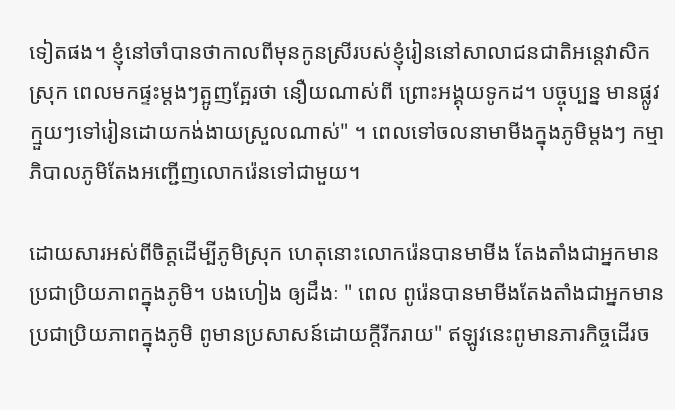ទៀតផង។ ខ្ញុំនៅចាំបានថាកាលពីមុនកូនស្រីរបស់ខ្ញុំរៀននៅសាលាជនជាតិអន្តេវាសិកស្រុក ពេលមកផ្ទះម្តងៗត្អូញត្អែរថា នឿយណាស់ពី ព្រោះអង្គុយទូកដ។ បច្ចុប្បន្ន មានផ្លូវក្មួយៗទៅរៀនដោយកង់ងាយស្រួលណាស់" ។ ពេលទៅចលនាមាមីងក្នុងភូមិម្តងៗ កម្មាភិបាលភូមិតែងអញ្ជើញលោករ៉េនទៅជាមួយ។

ដោយសារអស់ពីចិត្តដើម្បីភូមិស្រុក ហេតុនោះលោករ៉េនបានមាមីង តែងតាំងជាអ្នកមានប្រជាប្រិយភាពក្នុងភូមិ។ បងហៀង ឲ្យដឹងៈ " ពេល ពូរ៉េនបានមាមីងតែងតាំងជាអ្នកមានប្រជាប្រិយភាពក្នុងភូមិ ពូមានប្រសាសន៍ដោយក្តីរីករាយ" ឥឡូវនេះពូមានភារកិច្ចដើរច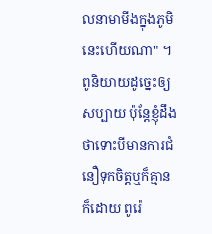លនាមាមីងក្នុងភូមិនេះហើយណា" ។ ពូនិយាយដូច្នេះឲ្យសប្បាយ ប៉ុន្តែខ្ញុំដឹងថាទោះបីមានការជំនឿទុកចិត្តឬក៏គ្មានក៏ដោយ ពូរ៉េ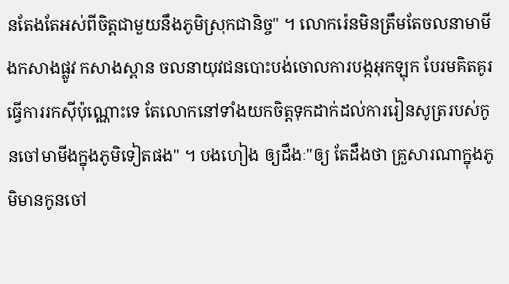នតែងតែអស់ពីចិត្តជាមួយនឹងភូមិស្រុកជានិច្ច" ។ លោករ៉េនមិនត្រឹមតែចលនាមាមីងកសាងផ្លូវ កសាងស្ពាន ចលនាយុវជនបោះបង់ចោលការបង្កអុកឡុក បែរមគិតគូរធ្វើការរកស៊ីប៉ុណ្ណោះទេ តែលោកនៅទាំងយកចិត្តទុកដាក់ដល់ការរៀនសូត្ររបស់កូនចៅមាមីងក្នុងភូមិទៀតផង" ។ បងហៀង ឲ្យដឹងៈ"ឲ្យ តែដឹងថា គ្រួសារណាក្នុងភូមិមានកូនចៅ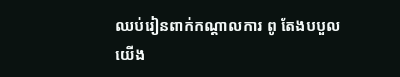ឈប់រៀនពាក់កណ្តាលការ ពូ តែងបបួលយើង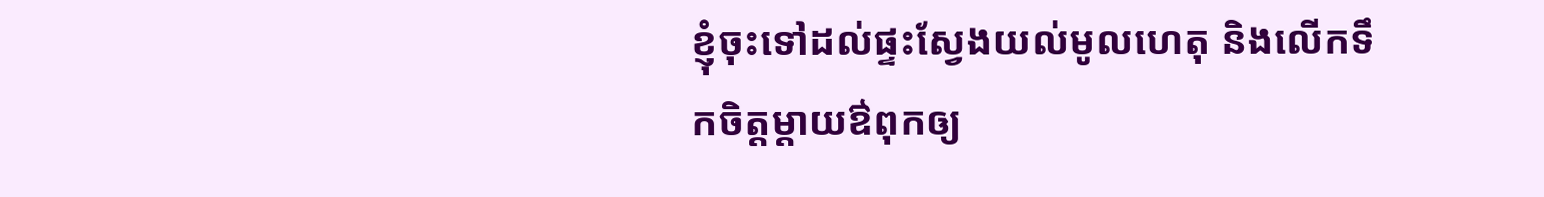ខ្ញុំចុះទៅដល់ផ្ទះស្វែងយល់មូលហេតុ និងលើកទឹកចិត្តម្តាយឳពុកឲ្យ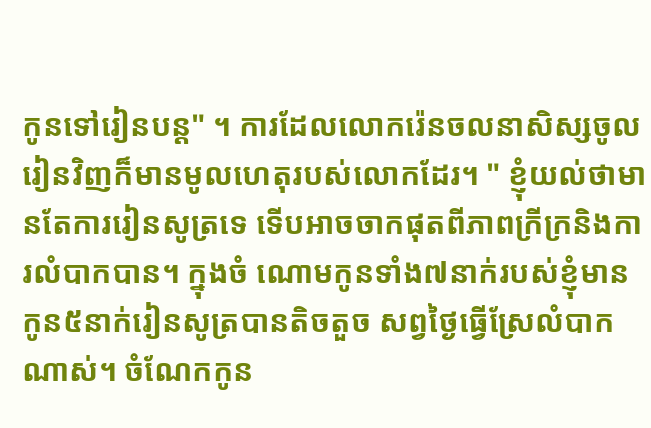កូនទៅរៀនបន្ត" ។ ការដែលលោករ៉េនចលនាសិស្សចូលរៀនវិញក៏មានមូលហេតុរបស់លោកដែរ។ " ខ្ញុំយល់ថាមានតែការរៀនសូត្រទេ ទើបអាចចាកផុតពីភាពក្រីក្រនិងការលំបាកបាន។ ក្នុងចំ ណោមកូនទាំង៧នាក់របស់ខ្ញុំមានកូន៥នាក់រៀនសូត្របានតិចតួច សព្វថ្ងៃធ្វើស្រែលំបាកណាស់។ ចំណែកកូន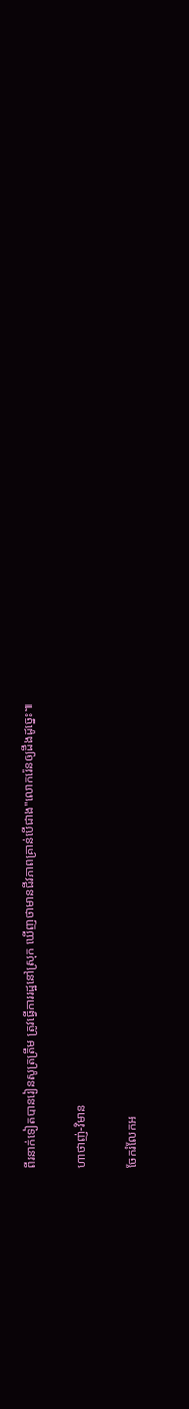ពីរនាក់ទៀតបានរៀនសូត្រត្រឹម ត្រូវធ្វើការរដ្ឋនៅស្រុក ឃើញថាមានជីវភាពគ្រាន់បើជាង"លោករ៉េនឲ្យដឹងដូច្នេះ៕

ហាថាញ់-វិមាន

ចែករំលែកអ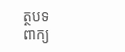ត្ថបទ
ពាក្យ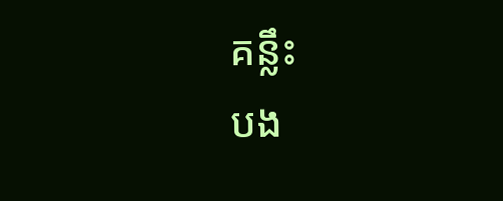គន្លឹះ
បង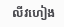លីវហៀង